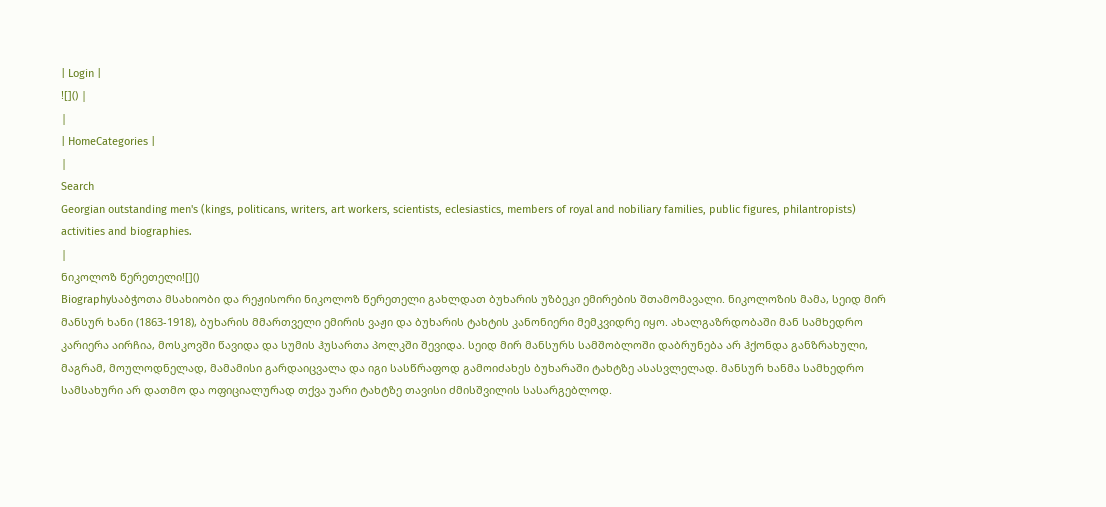| Login |
![]() |
|
| HomeCategories |
|
Search
Georgian outstanding men's (kings, politicans, writers, art workers, scientists, eclesiastics, members of royal and nobiliary families, public figures, philantropists) activities and biographies.
|
ნიკოლოზ წერეთელი![]()
Biographyსაბჭოთა მსახიობი და რეჟისორი ნიკოლოზ წერეთელი გახლდათ ბუხარის უზბეკი ემირების შთამომავალი. ნიკოლოზის მამა, სეიდ მირ მანსურ ხანი (1863-1918), ბუხარის მმართველი ემირის ვაჟი და ბუხარის ტახტის კანონიერი მემკვიდრე იყო. ახალგაზრდობაში მან სამხედრო კარიერა აირჩია, მოსკოვში წავიდა და სუმის ჰუსართა პოლკში შევიდა. სეიდ მირ მანსურს სამშობლოში დაბრუნება არ ჰქონდა განზრახული, მაგრამ, მოულოდნელად, მამამისი გარდაიცვალა და იგი სასწრაფოდ გამოიძახეს ბუხარაში ტახტზე ასასვლელად. მანსურ ხანმა სამხედრო სამსახური არ დათმო და ოფიციალურად თქვა უარი ტახტზე თავისი ძმისშვილის სასარგებლოდ.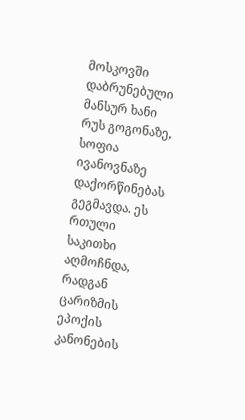მოსკოვში დაბრუნებული მანსურ ხანი რუს გოგონაზე, სოფია ივანოვნაზე დაქორწინებას გეგმავდა. ეს რთული საკითხი აღმოჩნდა, რადგან ცარიზმის ეპოქის კანონების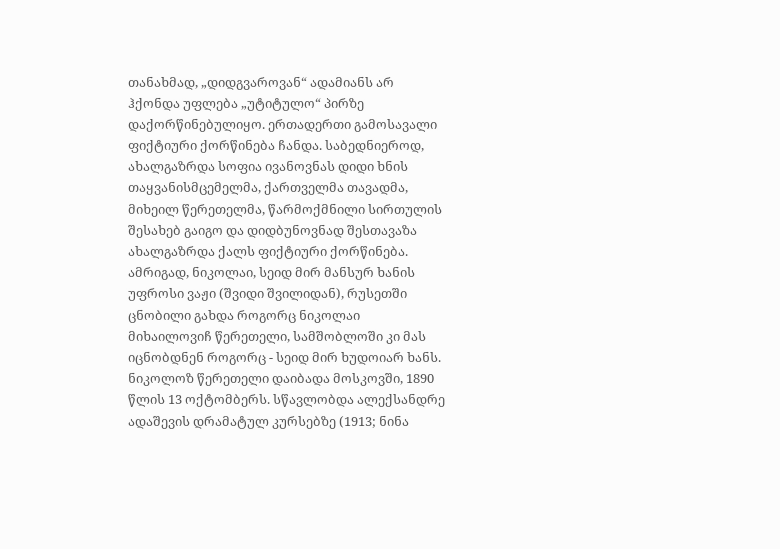თანახმად, „დიდგვაროვან“ ადამიანს არ ჰქონდა უფლება „უტიტულო“ პირზე დაქორწინებულიყო. ერთადერთი გამოსავალი ფიქტიური ქორწინება ჩანდა. საბედნიეროდ, ახალგაზრდა სოფია ივანოვნას დიდი ხნის თაყვანისმცემელმა, ქართველმა თავადმა, მიხეილ წერეთელმა, წარმოქმნილი სირთულის შესახებ გაიგო და დიდბუნოვნად შესთავაზა ახალგაზრდა ქალს ფიქტიური ქორწინება. ამრიგად, ნიკოლაი, სეიდ მირ მანსურ ხანის უფროსი ვაჟი (შვიდი შვილიდან), რუსეთში ცნობილი გახდა როგორც ნიკოლაი მიხაილოვიჩ წერეთელი, სამშობლოში კი მას იცნობდნენ როგორც - სეიდ მირ ხუდოიარ ხანს. ნიკოლოზ წერეთელი დაიბადა მოსკოვში, 1890 წლის 13 ოქტომბერს. სწავლობდა ალექსანდრე ადაშევის დრამატულ კურსებზე (1913; ნინა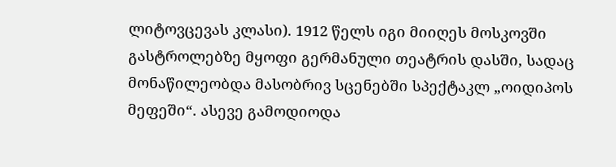ლიტოვცევას კლასი). 1912 წელს იგი მიიღეს მოსკოვში გასტროლებზე მყოფი გერმანული თეატრის დასში, სადაც მონაწილეობდა მასობრივ სცენებში სპექტაკლ „ოიდიპოს მეფეში“. ასევე გამოდიოდა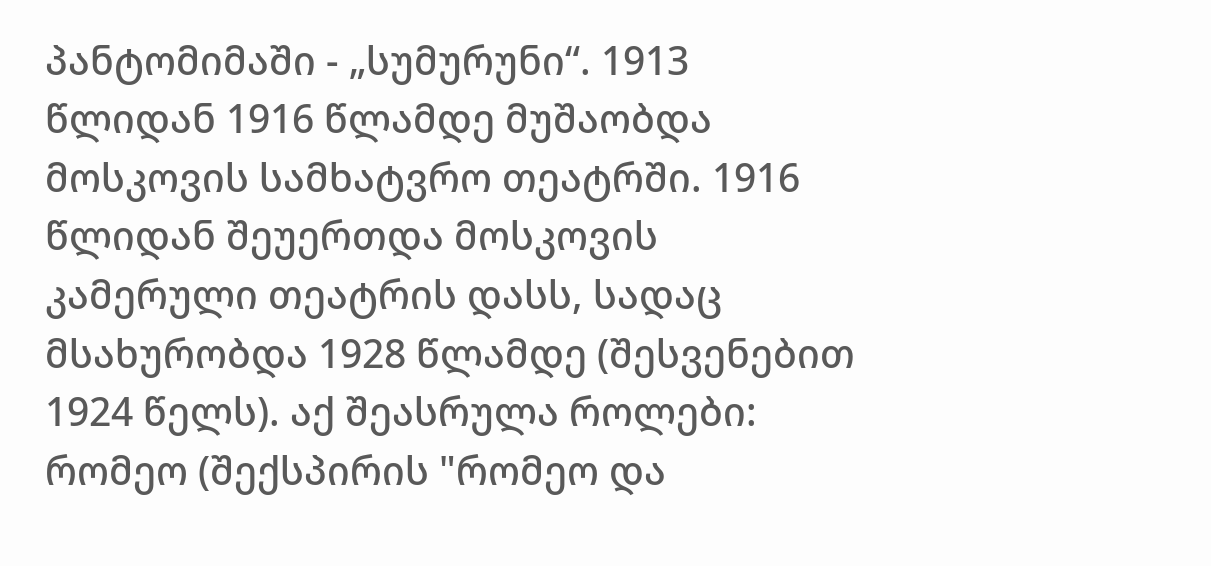პანტომიმაში - „სუმურუნი“. 1913 წლიდან 1916 წლამდე მუშაობდა მოსკოვის სამხატვრო თეატრში. 1916 წლიდან შეუერთდა მოსკოვის კამერული თეატრის დასს, სადაც მსახურობდა 1928 წლამდე (შესვენებით 1924 წელს). აქ შეასრულა როლები: რომეო (შექსპირის "რომეო და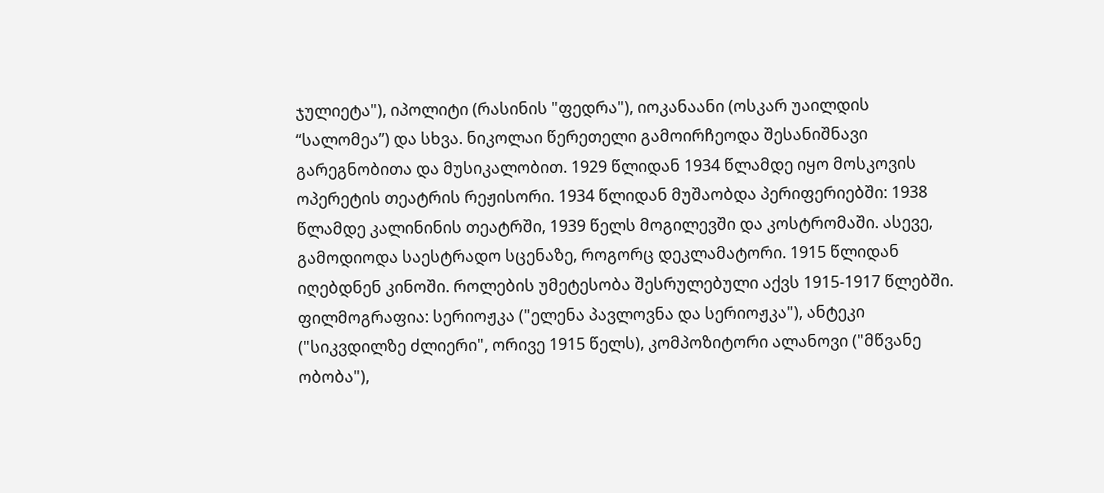ჯულიეტა"), იპოლიტი (რასინის "ფედრა"), იოკანაანი (ოსკარ უაილდის “სალომეა”) და სხვა. ნიკოლაი წერეთელი გამოირჩეოდა შესანიშნავი გარეგნობითა და მუსიკალობით. 1929 წლიდან 1934 წლამდე იყო მოსკოვის ოპერეტის თეატრის რეჟისორი. 1934 წლიდან მუშაობდა პერიფერიებში: 1938 წლამდე კალინინის თეატრში, 1939 წელს მოგილევში და კოსტრომაში. ასევე, გამოდიოდა საესტრადო სცენაზე, როგორც დეკლამატორი. 1915 წლიდან იღებდნენ კინოში. როლების უმეტესობა შესრულებული აქვს 1915-1917 წლებში. ფილმოგრაფია: სერიოჟკა ("ელენა პავლოვნა და სერიოჟკა"), ანტეკი ("სიკვდილზე ძლიერი", ორივე 1915 წელს), კომპოზიტორი ალანოვი ("მწვანე ობობა"),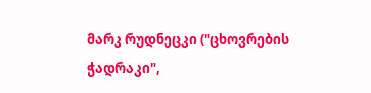მარკ რუდნეცკი ("ცხოვრების ჭადრაკი",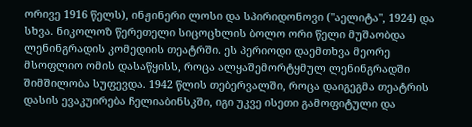ორივე 1916 წელს), ინჟინერი ლოსი და სპირიდონოვი ("აელიტა", 1924) და სხვა. ნიკოლოზ წერეთელი სიცოცხლის ბოლო ორი წელი მუშაობდა ლენინგრადის კომედიის თეატრში. ეს პერიოდი დაემთხვა მეორე მსოფლიო ომის დასაწყისს, როცა ალყაშემორტყმულ ლენინგრადში შიმშილობა სუფევდა. 1942 წლის თებერვალში, როცა დაიგეგმა თეატრის დასის ევაკუირება ჩელიაბინსკში, იგი უკვე ისეთი გამოფიტული და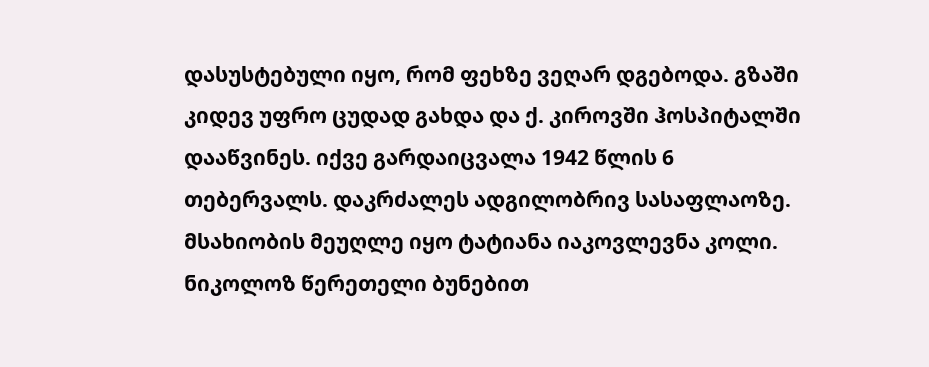დასუსტებული იყო, რომ ფეხზე ვეღარ დგებოდა. გზაში კიდევ უფრო ცუდად გახდა და ქ. კიროვში ჰოსპიტალში დააწვინეს. იქვე გარდაიცვალა 1942 წლის 6 თებერვალს. დაკრძალეს ადგილობრივ სასაფლაოზე. მსახიობის მეუღლე იყო ტატიანა იაკოვლევნა კოლი. ნიკოლოზ წერეთელი ბუნებით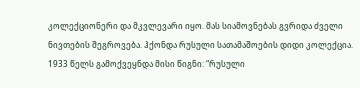კოლექციონერი და მკვლევარი იყო. მას სიამოვნებას გვრიდა ძველი ნივთების შეგროვება. ჰქონდა რუსული სათამაშოების დიდი კოლექცია. 1933 წელს გამოქვეყნდა მისი წიგნი: “რუსული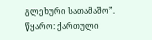გლეხური სათამაშო”. წყარო: ქართული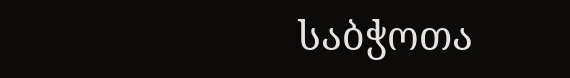საბჭოთა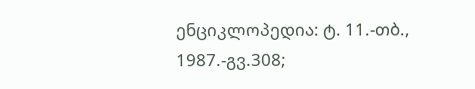ენციკლოპედია: ტ. 11.-თბ., 1987.-გვ.308;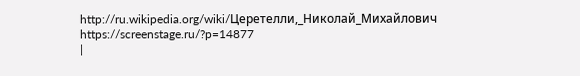http://ru.wikipedia.org/wiki/Церетелли,_Николай_Михайлович https://screenstage.ru/?p=14877
|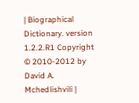| Biographical Dictionary. version 1.2.2.R1 Copyright © 2010-2012 by David A. Mchedlishvili |